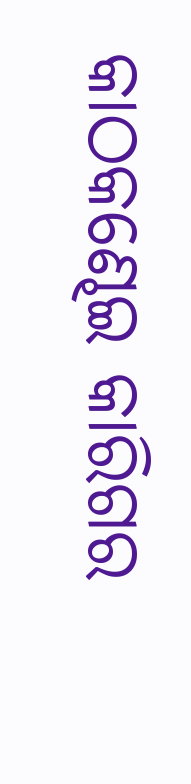କାଠକଣ୍ଢେଇ କାରିଗର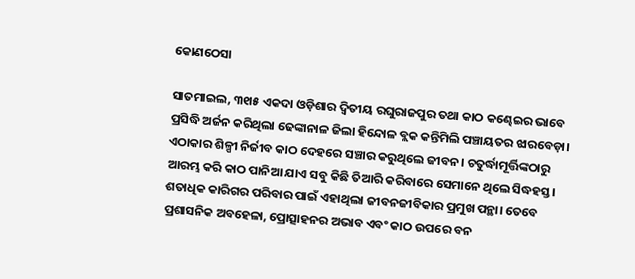କୋଣଠେସା

ସାତମାଇଲ, ୩୧ା୫ ଏକଦା ଓଡ଼ିଶାର ଦ୍ୱିତୀୟ ରଘୁରାଜପୁର ତଥା କାଠ କଣ୍ଢେଇର ଭାବେ ପ୍ରସିଦ୍ଧି ଅର୍ଜନ କରିଥିଲା ଢେଙ୍କାନାଳ ଜିଲା ହିନ୍ଦୋଳ ବ୍ଲକ କନ୍ତିମିଲି ପଞ୍ଚାୟତର ଝାରବେଡ଼ା। ଏଠାକାର ଶିଳ୍ପୀ ନିର୍ଜୀବ କାଠ ଦେହରେ ସଞ୍ଚାର କରୁଥିଲେ ଜୀବନ। ଚତୁର୍ଦ୍ଧାମୂର୍ତ୍ତିଙ୍କଠାରୁ ଆରମ୍ଭ କରି କାଠ ପାନିଆ ଯାଏ ସବୁ କିଛି ତିଆରି କରିବାରେ ସେମାନେ ଥିଲେ ସିଦ୍ଧହସ୍ତ। ଶତାଧିକ କାରିଗର ପରିବାର ପାଇଁ ଏହାଥିଲା ଜୀବନଜୀବିକାର ପ୍ରମୁଖ ପନ୍ଥା। ତେବେ ପ୍ରଶାସନିକ ଅବହେଳା, ପ୍ରୋତ୍ସାହନର ଅଭାବ ଏବଂ କାଠ ଉପରେ ବନ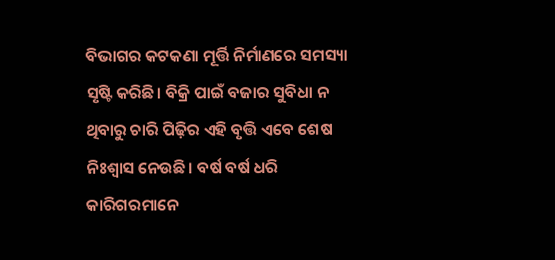ବିଭାଗର କଟକଣା ମୂର୍ତ୍ତି ନିର୍ମାଣରେ ସମସ୍ୟା ସୃଷ୍ଟି କରିଛି। ବିକ୍ରି ପାଇଁ ବଜାର ସୁବିଧା ନ ଥିବାରୁ ଚାରି ପିଢ଼ିର ଏହି ବୃତ୍ତି ଏବେ ଶେଷ ନିଃଶ୍ୱାସ ନେଉଛି। ବର୍ଷ ବର୍ଷ ଧରି କାରିଗରମାନେ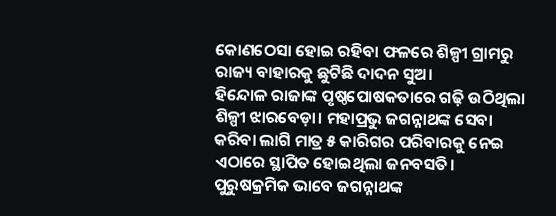କୋଣଠେସା ହୋଇ ରହିବା ଫଳରେ ଶିଳ୍ପୀ ଗ୍ରାମରୁ ରାଜ୍ୟ ବାହାରକୁ ଛୁଟିଛି ଦାଦନ ସୁଅ।
ହିନ୍ଦୋଳ ରାଜାଙ୍କ ପୃଷ୍ଠପୋଷକତାରେ ଗଢ଼ି ଉଠିଥିଲା ଶିଳ୍ପୀ ଝାରବେଡ଼ା। ମହାପ୍ରଭୁ ଜଗନ୍ନାଥଙ୍କ ସେବା କରିବା ଲାଗି ମାତ୍ର ୫ କାରିଗର ପରିବାରକୁ ନେଇ ଏଠାରେ ସ୍ଥାପିତ ହୋଇଥିଲା ଜନବସତି। ପୁରୁଷକ୍ରମିକ ଭାବେ ଜଗନ୍ନାଥଙ୍କ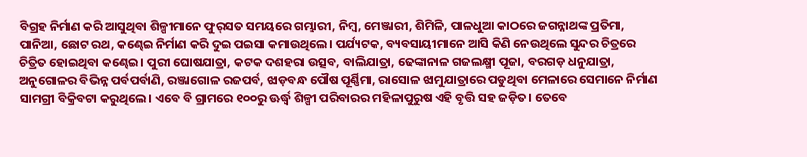ବିଗ୍ରହ ନିର୍ମାଣ କରି ଆସୁଥିବା ଶିଳ୍ପୀମାନେ ଫୁର୍‌ସତ ସମୟରେ ଗମ୍ଭାରୀ, ନିମ୍ବ, ମେଞ୍ଜାରୀ, ଶିମିଳି, ପାଳଧୁଆ କାଠରେ ଜଗନ୍ନାଥଙ୍କ ପ୍ରତିମା, ପାନିଆ, ଛୋଟ ରଥ, କଣ୍ଢେଇ ନିର୍ମାଣ କରି ଦୁଇ ପଇସା କମାଉଥିଲେ। ପର୍ଯ୍ୟଟକ, ବ୍ୟବସାୟୀମାନେ ଆସି କିଣି ନେଉଥିଲେ ସୁନ୍ଦର ଚିତ୍ରରେ ଚିତ୍ରିତ ହୋଇଥିବା କଣ୍ଢେଇ। ପୁରୀ ଘୋଷଯାତ୍ରା, କଟକ ଦଶହରା ଉତ୍ସବ, ବାଲିଯାତ୍ରା, ଢେଙ୍କାନାଳ ଗଜଲକ୍ଷ୍ମୀ ପୂଜା, ବରଗଡ଼ ଧନୁଯାତ୍ରା, ଅନୁଗୋଳର ବିଭିନ୍ନ ପର୍ବପର୍ବାଣି, ରଞ୍ଜାଗୋଳ ରଜପର୍ବ, ଝାଡ଼ବନ୍ଧ ପୌଷ ପୂର୍ଣ୍ଣିମା, ରାସୋଳ ଝାମୁଯାତ୍ରାରେ ପଡୁଥିବା ମେଳାରେ ସେମାନେ ନିର୍ମାଣ ସାମଗ୍ରୀ ବିକ୍ରିବଟା କରୁଥିଲେ। ଏବେ ବି ଗ୍ରାମରେ ୧୦୦ରୁ ଊର୍ଦ୍ଧ୍ୱ ଶିଳ୍ପୀ ପରିବାରର ମହିଳାପୁରୁଷ ଏହି ବୃତ୍ତି ସହ ଜଡ଼ିତ। ତେବେ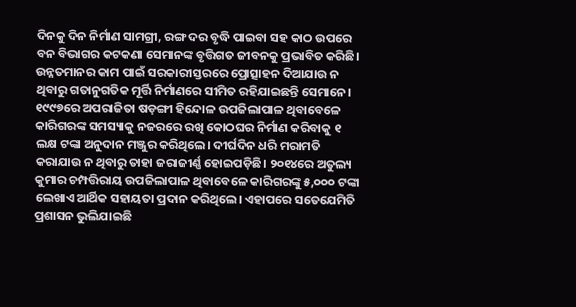ଦିନକୁ ଦିନ ନିର୍ମାଣ ସାମଗ୍ରୀ, ରଙ୍ଗ ଦର ବୃଦ୍ଧି ପାଇବା ସହ କାଠ ଉପରେ ବନ ବିଭାଗର କଟକଣା ସେମାନଙ୍କ ବୃତ୍ତିଗତ ଜୀବନକୁ ପ୍ରଭାବିତ କରିଛି। ଉନ୍ନତମାନର କାମ ପାଇଁ ସରକାରୀସ୍ତରରେ ପ୍ରୋତ୍ସାହନ ଦିଆଯାଉ ନ ଥିବାରୁ ଗତାନୁଗତିକ ମୂର୍ତ୍ତି ନିର୍ମାଣରେ ସୀମିତ ରହିଯାଇଛନ୍ତି ସେମାନେ।
୧୯୯୭ରେ ଅପରାଜିତା ଷଡ଼ଙ୍ଗୀ ହିନ୍ଦୋଳ ଉପଜିଲାପାଳ ଥିବାବେଳେ କାରିଗରଙ୍କ ସମସ୍ୟାକୁ ନଜରରେ ରଖି କୋଠଘର ନିର୍ମାଣ କରିବାକୁ ୧ ଲକ୍ଷ ଟଙ୍କା ଅନୁଦାନ ମଞ୍ଜୁର କରିଥିଲେ। ଦୀର୍ଘଦିନ ଧରି ମରାମତି କରାଯାଉ ନ ଥିବାରୁ ତାହା ଜରାଜୀର୍ଣ୍ଣ ହୋଇପଡ଼ିଛି। ୨୦୧୪ରେ ଅତୁଲ୍ୟ କୁମାର ଚମ୍ପତ୍ତିରାୟ ଉପଜିଲାପାଳ ଥିବାବେଳେ କାରିଗରଙ୍କୁ ୫,୦୦୦ ଟଙ୍କା ଲେଖାଏ ଆର୍ଥିକ ସହାୟତା ପ୍ରଦାନ କରିଥିଲେ। ଏହାପରେ ସତେଯେମିତି ପ୍ରଶାସନ ଭୁଲିଯାଇଛି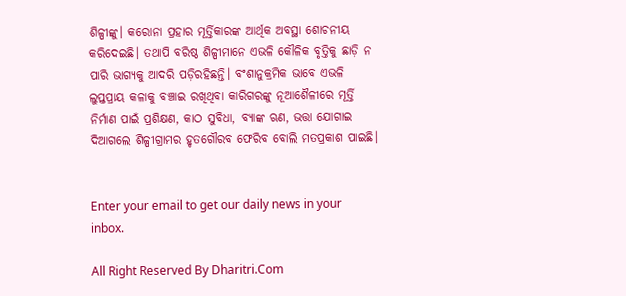ଶିଳ୍ପୀଙ୍କୁ। କରୋନା ପ୍ରହାର ମୂର୍ତ୍ତିକାରଙ୍କ ଆର୍ଥିକ ଅବସ୍ଥା ଶୋଚନୀୟ କରିଦେଇଛି। ତଥାପି ବରିଷ୍ଠ ଶିଳ୍ପୀମାନେ ଏଭଳି କୌଳିକ ବୃତ୍ତିକୁ ଛାଡ଼ି ନ ପାରି ଭାଗ୍ୟକୁ ଆଦରି ପଡ଼ିରହିଛନ୍ତି। ବଂଶାନୁକ୍ରମିକ ଭାବେ ଏଭଳି ଲୁପ୍ତପ୍ରାୟ କଳାକୁ ବଞ୍ଚାଇ ରଖିଥିବା କାରିଗରଙ୍କୁ ନୂଆଶୈଳୀରେ ମୂର୍ତ୍ତି ନିର୍ମାଣ ପାଇଁ ପ୍ରଶିକ୍ଷଣ, କାଠ ସୁବିଧା, ବ୍ୟାଙ୍କ ଋଣ, ଭତ୍ତା ଯୋଗାଇ ଦିଆଗଲେ ଶିଳ୍ପୀଗ୍ରାମର ହୃତଗୌରବ ଫେରିବ ବୋଲି ମତପ୍ରକାଶ ପାଇଛି।


Enter your email to get our daily news in your inbox.

All Right Reserved By Dharitri.Com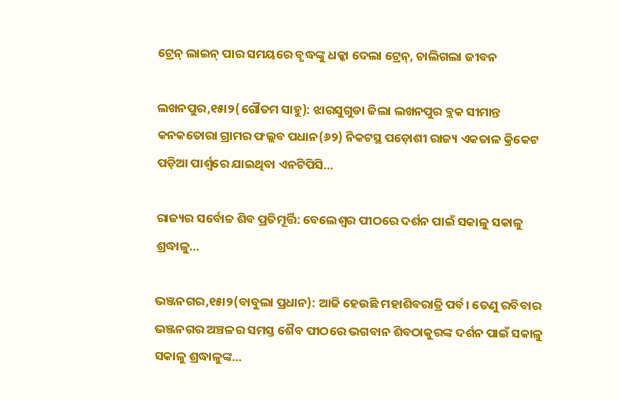ଟ୍ରେନ୍‌ ଲାଇନ୍‌ ପାର ସମୟରେ ବୃଦ୍ଧଙ୍କୁ ଧକ୍କା ଦେଲା ଟ୍ରେନ୍‌, ଚାଲିଗଲା ଜୀବନ

ଲଖନପୁର,୧୫ା୨(ଗୌତମ ସାହୁ): ଝାରସୁଗୁଡା ଜିଲା ଲଖନପୁର ବ୍ଲକ ସୀମାନ୍ତ କନକତୋରା ଗ୍ରାମର ଫଲ୍ଲବ ପଧାନ(୬୨) ନିକଟସ୍ଥ ପଡ଼ୋଶୀ ରାଜ୍ୟ ଏକତାଳ କ୍ରିକେଟ ପଡ଼ିଆ ପାର୍ଶ୍ୱରେ ଯାଇଥିବା ଏନଟିପିସି…

ରାଜ୍ୟର ସର୍ବୋଚ୍ଚ ଶିବ ପ୍ରତିମୂର୍ତ୍ତି: ବେଲେଶ୍ୱର ପୀଠରେ ଦର୍ଶନ ପାଇଁ ସକାଳୁ ସକାଳୁ ଶ୍ରଦ୍ଧାଳୁ…

ଭଞ୍ଜନଗର,୧୫ା୨(ବାବୁଲା ପ୍ରଧାନ): ଆଜି ହେଉଛି ମହାଶିବରାତ୍ରି ପର୍ବ। ତେଣୁ ରବିବାର ଭଞ୍ଜନଗର ଅଞ୍ଚଳର ସମସ୍ତ ଶୈବ ପୀଠରେ ଭଗବାନ ଶିବଠାକୁରଙ୍କ ଦର୍ଶନ ପାଇଁ ସକାଳୁ ସକାଳୁ ଶ୍ରଦ୍ଧାଳୁଙ୍କ…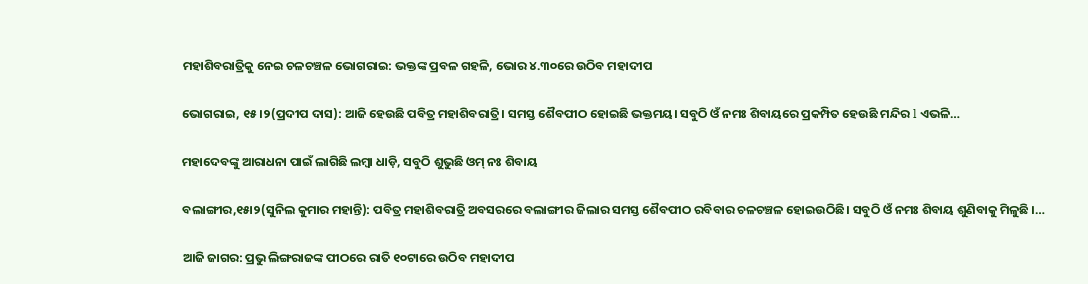ମହାଶିବରାତ୍ରିକୁ ନେଇ ଚଳଚଞ୍ଚଳ ଭୋଗରାଇ: ଭକ୍ତଙ୍କ ପ୍ରବଳ ଗହଳି, ଭୋର ୪.୩୦ରେ ଉଠିବ ମହାଦୀପ

ଭୋଗରାଇ, ୧୫।୨(ପ୍ରଦୀପ ଦାସ): ଆଜି ହେଉଛି ପବିତ୍ର ମହାଶିବରାତ୍ରି। ସମସ୍ତ ଶୈବପୀଠ ହୋଇଛି ଭକ୍ତମୟ। ସବୁଠି ଓଁ ନମଃ ଶିବାୟରେ ପ୍ରକମ୍ପିତ ହେଉଛି ମନ୍ଦିର l ଏଭଳି…

ମହାଦେବଙ୍କୁ ଆରାଧନା ପାଇଁ ଲାଗିଛି ଲମ୍ବା ଧାଡ଼ି, ସବୁଠି ଶୁଭୁଛି ଓମ୍‌ ନଃ ଶିବାୟ

ବଲାଙ୍ଗୀର,୧୫ା୨(ସୁନିଲ କୁମାର ମହାନ୍ତି): ପବିତ୍ର ମହାଶିବରାତ୍ରି ଅବସରରେ ବଲାଙ୍ଗୀର ଜିଲାର ସମସ୍ତ ଶୈବପୀଠ ରବିବାର ଚଳଚଞ୍ଚଳ ହୋଇଉଠିଛି। ସବୁଠି ଓଁ ନମଃ ଶିବାୟ ଶୁଣିବାକୁ ମିଳୁଛି ।…

ଆଜି ଜାଗର: ପ୍ରଭୁ ଲିଙ୍ଗରାଜଙ୍କ ପୀଠରେ ରାତି ୧୦ଟାରେ ଉଠିବ ମହାଦୀପ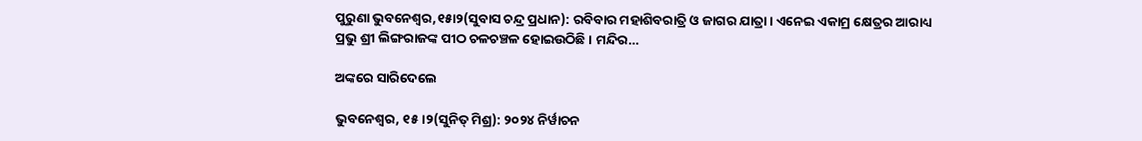ପୁରୁଣା ଭୁବନେଶ୍ୱର,୧୫ା୨(ସୁବାସ ଚନ୍ଦ୍ର ପ୍ରଧାନ): ରବିବାର ମହାଶିବରାତ୍ରି ଓ ଜାଗର ଯାତ୍ରା। ଏନେଇ ଏକାମ୍ର କ୍ଷେତ୍ରର ଆରାଧ୍ୟ ପ୍ରଭୁ ଶ୍ରୀ ଲିଙ୍ଗରାଜଙ୍କ ପୀଠ ଚଳଚଞ୍ଚଳ ହୋଇଉଠିଛି। ମନ୍ଦିର…

ଅଙ୍କରେ ସାରିଦେଲେ

ଭୁବନେଶ୍ୱର, ୧୫।୨(ସୁନିତ୍‌ ମିଶ୍ର): ୨୦୨୪ ନିର୍ୱାଚନ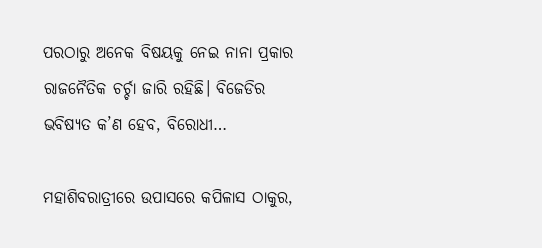ପରଠାରୁ ଅନେକ ବିଷୟକୁ ନେଇ ନାନା ପ୍ରକାର ରାଜନୈତିକ ଚର୍ଚ୍ଚା ଜାରି ରହିଛି। ବିଜେଡିର ଭବିଷ୍ୟତ କ’ଣ ହେବ, ବିରୋଧୀ…

ମହାଶିବରାତ୍ରୀରେ ଉପାସରେ କପିଳାସ ଠାକୁର,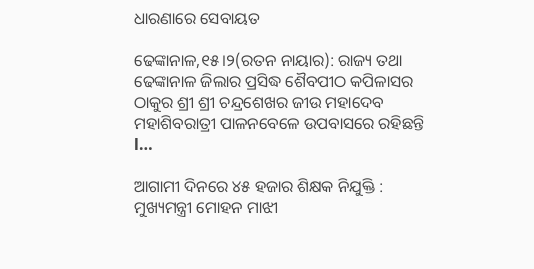ଧାରଣାରେ ସେବାୟତ

ଢେଙ୍କାନାଳ,୧୫।୨(ରତନ ନାୟାର): ରାଜ୍ୟ ତଥା ଢେଙ୍କାନାଳ ଜିଲାର ପ୍ରସିଦ୍ଧ ଶୈବପୀଠ କପିଳାସର ଠାକୁର ଶ୍ରୀ ଶ୍ରୀ ଚନ୍ଦ୍ରଶେଖର ଜୀଉ ମହାଦେବ ମହାଶିବରାତ୍ରୀ ପାଳନବେଳେ ଉପବାସରେ ରହିଛନ୍ତି l…

ଆଗାମୀ ଦିନରେ ୪୫ ହଜାର ଶିକ୍ଷକ ନିଯୁକ୍ତି : ମୁଖ୍ୟମନ୍ତ୍ରୀ ମୋହନ ମାଝୀ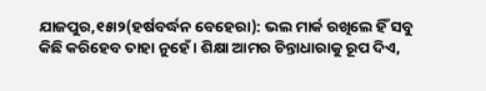ଯାଜପୁର,୧୫ା୨(ହର୍ଷବର୍ଦ୍ଧନ ବେହେରା): ଭଲ ମାର୍କ ରଖିଲେ ହିଁ ସବୁ କିଛି କରିହେବ ତାହା ନୁହେଁ। ଶିକ୍ଷା ଆମର ଚିନ୍ତାଧାରାକୁ ରୂପ ଦିଏ,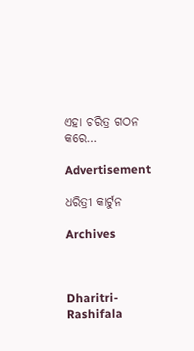ଏହା ଚରିତ୍ର ଗଠନ କରେ…

Advertisement

ଧରିତ୍ରୀ କାର୍ଟୁନ

Archives



Dharitri-Rashifala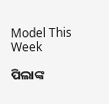Model This Week

ପିଲାଙ୍କ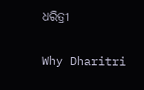ଧରିତ୍ରୀ

Why Dharitri